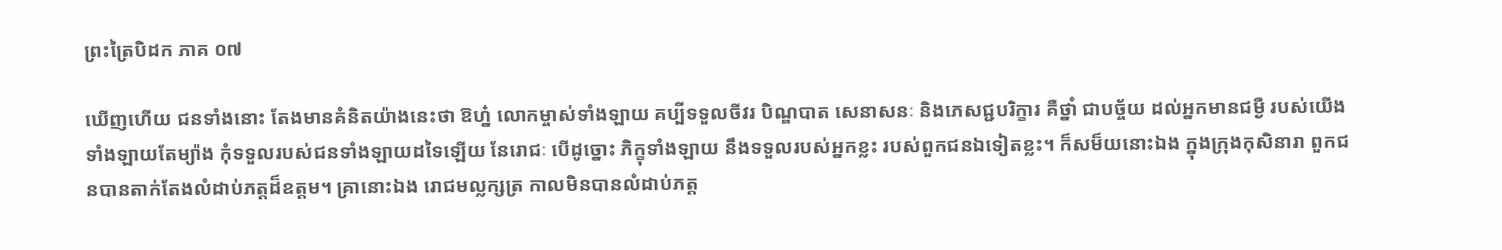ព្រះត្រៃបិដក ភាគ ០៧

ឃើញហើយ ជនទាំងនោះ តែងមានគំនិតយ៉ាងនេះថា ឱហ្ន៎ លោកម្ចាស់ទាំងឡាយ គប្បីទទួលចីវរ បិណ្ឌបាត សេនាសនៈ និងភេសជ្ជបរិក្ខារ គឺថ្នាំ ជាបច្ច័យ ដល់អ្នកមានជម្ងឺ របស់យើងទាំងឡាយតែម្យ៉ាង កុំទទួលរបស់ជនទាំងឡាយដទៃឡើយ នែរោជៈ បើដូច្នោះ ភិក្ខុទាំងឡាយ នឹងទទួលរបស់អ្នកខ្លះ របស់ពួកជនឯទៀតខ្លះ។ ក៏សម៏យនោះឯង ក្នុងក្រុងកុសិនារា ពួកជនបានតាក់តែងលំដាប់ភត្តដ៏ឧត្តម។ គ្រានោះឯង រោជមល្លក្សត្រ កាលមិនបានលំដាប់ភត្ត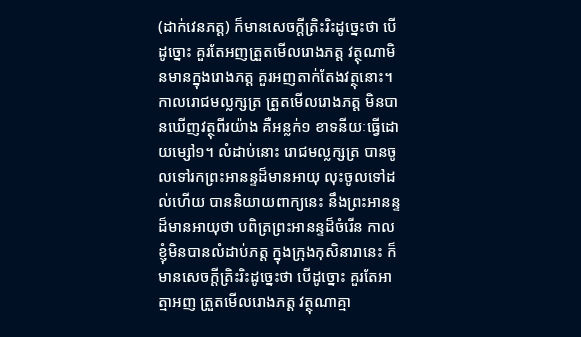(ដាក់វេនភត្ត) ក៏មានសេចក្តីត្រិះរិះដូច្នេះថា បើដូច្នោះ គួរតែអញត្រួតមើលរោងភត្ត វត្ថុណាមិនមានក្នុងរោងភត្ត គួរអញតាក់តែងវត្ថុនោះ។ កាលរោជមល្លក្សត្រ ត្រួតមើលរោងភត្ត មិនបានឃើញវត្ថុពីរយ៉ាង គឺអន្លក់១ ខាទនីយៈធ្វើដោយម្សៅ១។ លំដាប់នោះ រោជមល្លក្សត្រ បានចូលទៅរកព្រះអានន្ទដ៏មានអាយុ លុះចូលទៅដល់ហើយ បាននិយាយពាក្យនេះ នឹងព្រះអានន្ទដ៏មានអាយុថា បពិត្រព្រះអានន្ទដ៏ចំរើន កាលខ្ញុំមិនបានលំដាប់ភត្ត ក្នុងក្រុងកុសិនារានេះ ក៏មានសេចក្តីត្រិះរិះដូច្នេះថា បើដូច្នោះ គួរតែអាត្មាអញ ត្រួតមើលរោងភត្ត វត្ថុណាគ្មា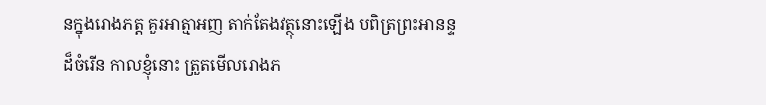នក្នុងរោងភត្ត គួរអាត្មាអញ តាក់តែងវត្ថុនោះឡើង បពិត្រព្រះអានន្ទដ៏ចំរើន កាលខ្ញុំនោះ ត្រួតមើលរោងភ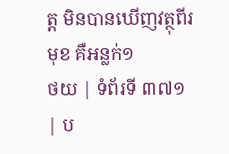ត្ត មិនបានឃើញវត្ថុពីរមុខ គឺអន្លក់១
ថយ | ទំព័រទី ៣៧១ | ប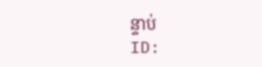ន្ទាប់
ID: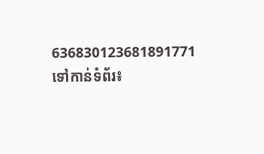636830123681891771
ទៅកាន់ទំព័រ៖